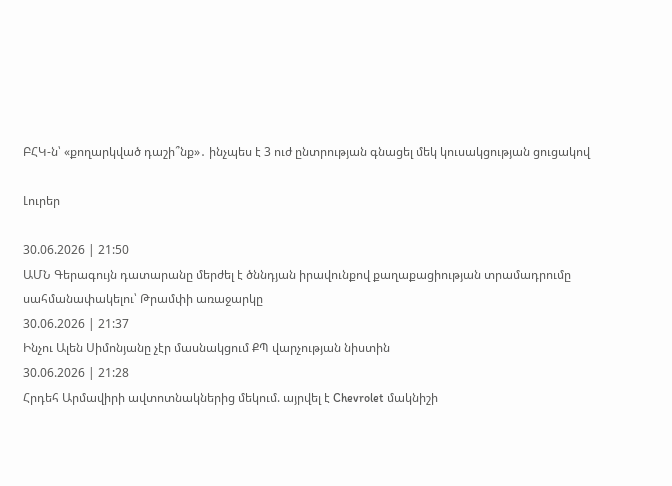ԲՀԿ-ն՝ «քողարկված դաշի՞նք»․ ինչպես է 3 ուժ ընտրության գնացել մեկ կուսակցության ցուցակով

Լուրեր

30.06.2026 | 21:50
ԱՄՆ Գերագույն դատարանը մերժել է ծննդյան իրավունքով քաղաքացիության տրամադրումը սահմանափակելու՝ Թրամփի առաջարկը
30.06.2026 | 21:37
Ինչու Ալեն Սիմոնյանը չէր մասնակցում ՔՊ վարչության նիստին
30.06.2026 | 21:28
Հրդեհ Արմավիրի ավտոտնակներից մեկում. այրվել է Chevrolet մակնիշի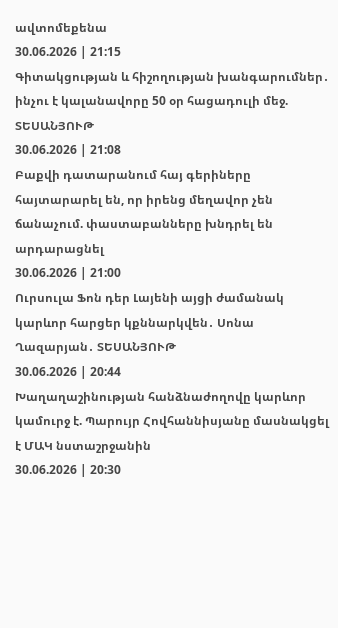ավտոմեքենա
30.06.2026 | 21:15
Գիտակցության և հիշողության խանգարումներ․ ինչու է կալանավորը 50 օր հացադուլի մեջ. ՏԵՍԱՆՅՈՒԹ
30.06.2026 | 21:08
Բաքվի դատարանում հայ գերիները հայտարարել են, որ իրենց մեղավոր չեն ճանաչում. փաստաբանները խնդրել են արդարացնել
30.06.2026 | 21:00
Ուրսուլա Ֆոն դեր Լայենի այցի ժամանակ կարևոր հարցեր կքննարկվեն․ Սոնա Ղազարյան․ ՏԵՍԱՆՅՈՒԹ
30.06.2026 | 20:44
Խաղաղաշինության հանձնաժողովը կարևոր կամուրջ է. Պարույր Հովհաննիսյանը մասնակցել է ՄԱԿ նստաշրջանին
30.06.2026 | 20:30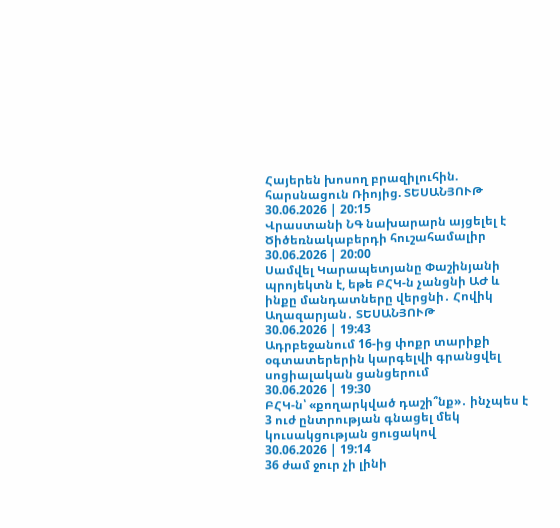Հայերեն խոսող բրազիլուհին. հարսնացուն Ռիոյից. ՏԵՍԱՆՅՈՒԹ
30.06.2026 | 20:15
Վրաստանի ՆԳ նախարարն այցելել է Ծիծեռնակաբերդի հուշահամալիր
30.06.2026 | 20:00
Սամվել Կարապետյանը Փաշինյանի պրոյեկտն է, եթե ԲՀԿ-ն չանցնի ԱԺ և ինքը մանդատները վերցնի․ Հովիկ Աղազարյան․ ՏԵՍԱՆՅՈՒԹ
30.06.2026 | 19:43
Ադրբեջանում 16-ից փոքր տարիքի օգտատերերին կարգելվի գրանցվել սոցիալական ցանցերում
30.06.2026 | 19:30
ԲՀԿ-ն՝ «քողարկված դաշի՞նք»․ ինչպես է 3 ուժ ընտրության գնացել մեկ կուսակցության ցուցակով
30.06.2026 | 19:14
36 ժամ ջուր չի լինի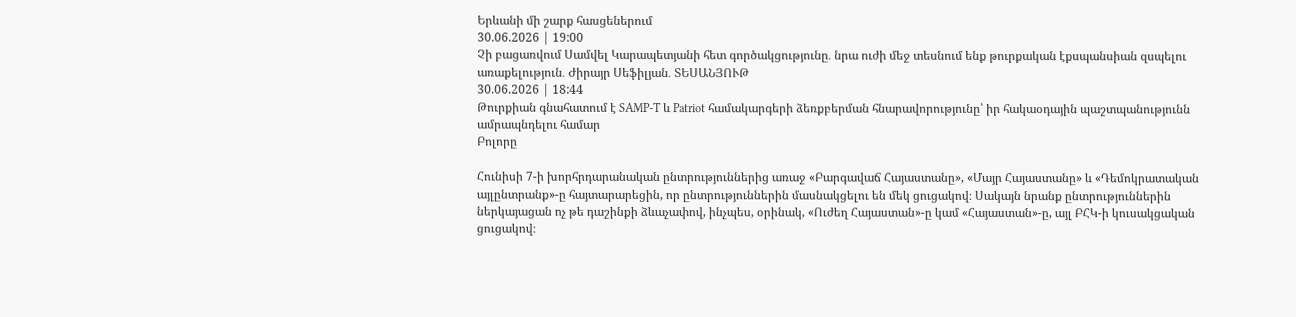Երևանի մի շարք հասցեներում
30.06.2026 | 19:00
Չի բացառվում Սամվել Կարապետյանի հետ գործակցությունը․ նրա ուժի մեջ տեսնում ենք թուրքական էքսպանսիան զսպելու առաքելություն․ Ժիրայր Սեֆիլյան․ ՏԵՍԱՆՅՈՒԹ
30.06.2026 | 18:44
Թուրքիան գնահատում է SAMP-T և Patriot համակարգերի ձեռքբերման հնարավորությունը՝ իր հակաօդային պաշտպանությունն ամրապնդելու համար
Բոլորը

Հունիսի 7-ի խորհրդարանական ընտրություններից առաջ «Բարգավաճ Հայաստանը», «Մայր Հայաստանը» և «Դեմոկրատական այլընտրանք»-ը հայտարարեցին, որ ընտրություններին մասնակցելու են մեկ ցուցակով։ Սակայն նրանք ընտրություններին ներկայացան ոչ թե դաշինքի ձևաչափով, ինչպես, օրինակ, «Ուժեղ Հայաստան»-ը կամ «Հայաստան»-ը, այլ ԲՀԿ-ի կուսակցական ցուցակով։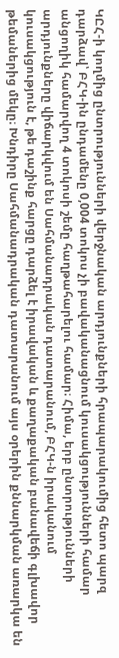ԿԸՀ-ի կողմից ընտրությունների վերջնական արդյունքների հրապարակումից հետո պարզ դարձավ՝ ԲՀԿ-ին ընդամենը 0,004 տոկոս չի բավականացնում կուսակցությունների համար անցողիկ համարվող 4 տոկոսի շեմը հաղթահարելու համար։ Հիմա, երբ ընտրությունների արդյունքները վիճարկվում են Սահմանադրական դատարանում, ԲՀԿ-ն իրականում կուսակցություն է, թե դաշինք հարցը դարձել է իրավական և քաղաքական բանավեճի գլխավոր թեմաներից մեկը։ Խնդիրը Սահմանադրական դատարանում այս օրերին քննարկման առարկա են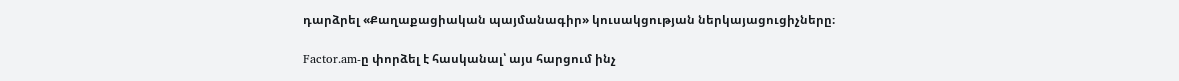դարձրել «Քաղաքացիական պայմանագիր» կուսակցության ներկայացուցիչները։

Factor.am-ը փորձել է հասկանալ՝ այս հարցում ինչ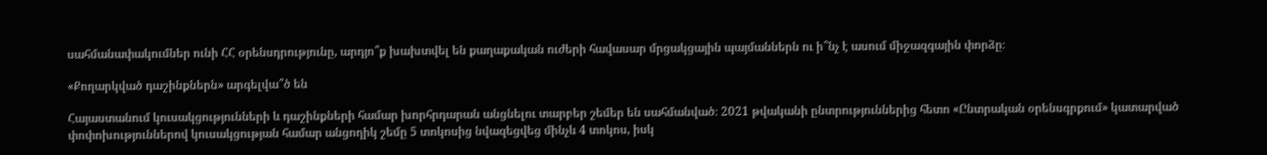սահմանափակումներ ունի ՀՀ օրենսդրությունը, արդյո՞ք խախտվել են քաղաքական ուժերի հավասար մրցակցային պայմաններն ու ի՞նչ է ասում միջազգային փորձը։

«Քողարկված դաշինքներն» արգելվա՞ծ են

Հայաստանում կուսակցությունների և դաշինքների համար խորհրդարան անցնելու տարբեր շեմեր են սահմանված։ 2021 թվականի ընտրություններից հետո «Ընտրական օրենսգրքում» կատարված փոփոխություններով կուսակցության համար անցողիկ շեմը 5 տոկոսից նվազեցվեց մինչև 4 տոկոս, իսկ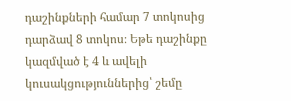դաշինքների համար 7 տոկոսից դարձավ 8 տոկոս։ Եթե դաշինքը կազմված է 4 և ավելի կուսակցություններից՝ շեմը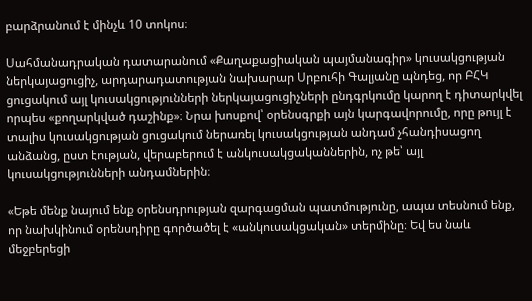բարձրանում է մինչև 10 տոկոս։

Սահմանադրական դատարանում «Քաղաքացիական պայմանագիր» կուսակցության ներկայացուցիչ, արդարադատության նախարար Սրբուհի Գալյանը պնդեց, որ ԲՀԿ ցուցակում այլ կուսակցությունների ներկայացուցիչների ընդգրկումը կարող է դիտարկվել որպես «քողարկված դաշինք»։ Նրա խոսքով՝ օրենսգրքի այն կարգավորումը, որը թույլ է տալիս կուսակցության ցուցակում ներառել կուսակցության անդամ չհանդիսացող անձանց, ըստ էության, վերաբերում է անկուսակցականներին, ոչ թե՝ այլ կուսակցությունների անդամներին։

«Եթե մենք նայում ենք օրենսդրության զարգացման պատմությունը, ապա տեսնում ենք, որ նախկինում օրենսդիրը գործածել է «անկուսակցական» տերմինը։ Եվ ես նաև մեջբերեցի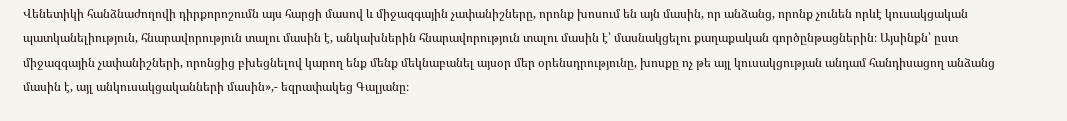Վենետիկի հանձնաժողովի դիրքորոշումն այս հարցի մասով և միջազգային չափանիշները, որոնք խոսում են այն մասին, որ անձանց, որոնք չունեն որևէ կուսակցական պատկանելիություն, հնարավորություն տալու մասին է, անկախներին հնարավորություն տալու մասին է՝ մասնակցելու քաղաքական գործընթացներին։ Այսինքն՝ ըստ միջազգային չափանիշների, որոնցից բխեցնելով կարող ենք մենք մեկնաբանել այսօր մեր օրենսդրությունը, խոսքը ոչ թե այլ կուսակցության անդամ հանդիսացող անձանց մասին է, այլ անկուսակցականների մասին»,- եզրափակեց Գալյանը։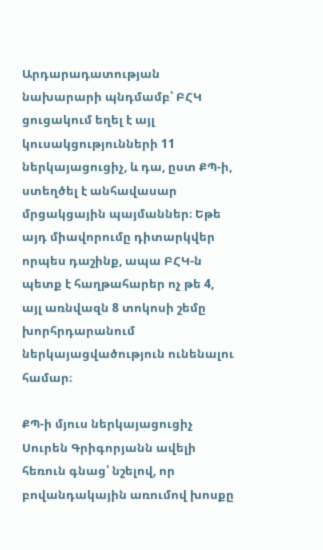Արդարադատության նախարարի պնդմամբ՝ ԲՀԿ ցուցակում եղել է այլ կուսակցությունների 11 ներկայացուցիչ, և դա, ըստ ՔՊ-ի, ստեղծել է անհավասար մրցակցային պայմաններ։ Եթե այդ միավորումը դիտարկվեր որպես դաշինք, ապա ԲՀԿ-ն պետք է հաղթահարեր ոչ թե 4, այլ առնվազն 8 տոկոսի շեմը խորհրդարանում ներկայացվածություն ունենալու համար։

ՔՊ-ի մյուս ներկայացուցիչ Սուրեն Գրիգորյանն ավելի հեռուն գնաց՝ նշելով, որ բովանդակային առումով խոսքը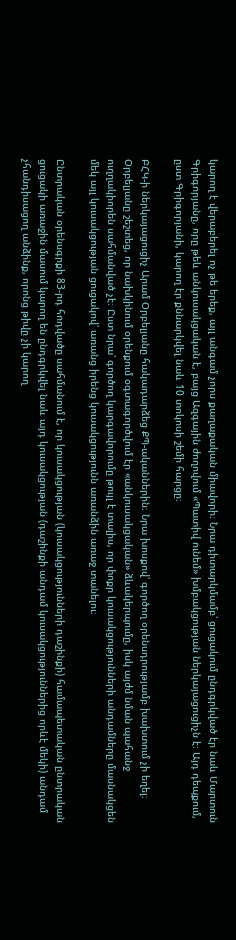կարող է վերաբերել ոչ թե երեք, այլ անգամ չորս քաղաքական միավորի։ Նրա դիտարկմամբ՝ ցուցակում ընդգրկված էր նաև Մարտուն Գրիգորյանը, որը թեև անկուսակցական է, բայց Ազգային ժողովում «Պատիվ ունեմ» խմբակցության ներկայացուցիչն է։ Այդ դեպքում, ըստ Գրիգորյանի, կարող էր քննարկվել նաև 10 տոկոսի շեմի հարցը։

ԲՀԿ-ի ներկայացուցիչ Արամ Օրբելյանը հակադարձեց ՔՊ-ականներին։ Նրա խոսքով՝ գործող օրենսդրությամբ խախտում չի եղել։ Օրբելյանը շեշտեց, որ նախկինում օրենքում օգտագործվում էր «անկուսակցական» ձևակերպումը, իսկ այժմ նման պահանջ ուղղակիորեն սահմանված չէ։ Ըստ նրա՝ գործող կարգավորումը թույլ է տալիս, որ փոքր կուսակցությունների անդամները մասնակցեն մեկ այլ կուսակցության ցուցակով՝ առանց իրենց կուսակցությունն առանձին առաջ տանելու։

Ընտրական օրենսգրքի 83-րդ հոդվածը սահմանում է, որ կուսակցության (կուսակցությունների դաշինքի) համապետական ընտրական ցուցակի առաջին մասում կարող են ընդգրկվել նաև այդ կուսակցության (դաշինքի անդամ կուսակցություններից որևէ մեկի) անդամ չհանդիսացող անձինք, որոնց թիվը չի կարող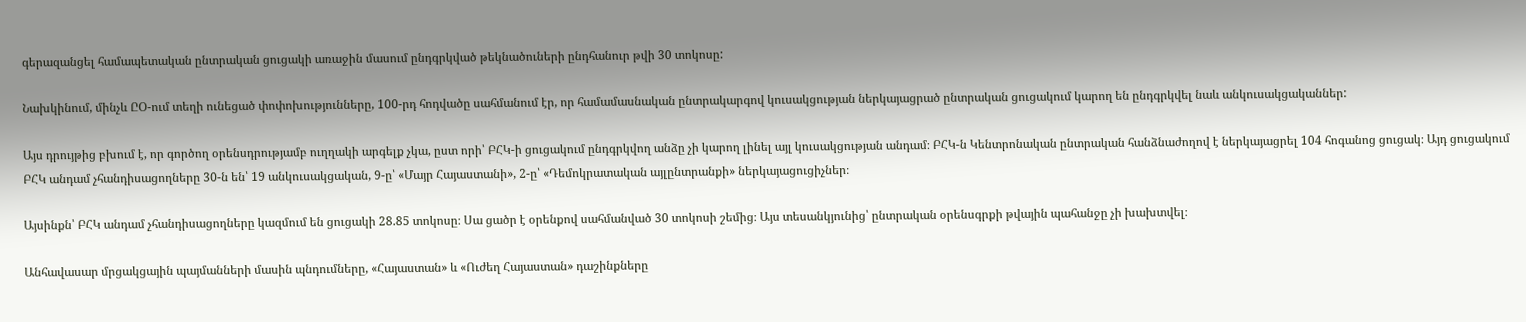գերազանցել համապետական ընտրական ցուցակի առաջին մասում ընդգրկված թեկնածուների ընդհանուր թվի 30 տոկոսը:

Նախկինում, մինչև ԸՕ-ում տեղի ունեցած փոփոխությունները, 100-րդ հոդվածը սահմանում էր, որ համամասնական ընտրակարգով կուսակցության ներկայացրած ընտրական ցուցակում կարող են ընդգրկվել նաև անկուսակցականներ:

Այս դրույթից բխում է, որ գործող օրենսդրությամբ ուղղակի արգելք չկա, ըստ որի՝ ԲՀԿ-ի ցուցակում ընդգրկվող անձը չի կարող լինել այլ կուսակցության անդամ։ ԲՀԿ-ն Կենտրոնական ընտրական հանձնաժողով է ներկայացրել 104 հոգանոց ցուցակ։ Այդ ցուցակում ԲՀԿ անդամ չհանդիսացողները 30-ն են՝ 19 անկուսակցական, 9-ը՝ «Մայր Հայաստանի», 2-ը՝ «Դեմոկրատական այլընտրանքի» ներկայացուցիչներ։

Այսինքն՝ ԲՀԿ անդամ չհանդիսացողները կազմում են ցուցակի 28.85 տոկոսը։ Սա ցածր է օրենքով սահմանված 30 տոկոսի շեմից։ Այս տեսանկյունից՝ ընտրական օրենսգրքի թվային պահանջը չի խախտվել։

Անհավասար մրցակցային պայմանների մասին պնդումները, «Հայաստան» և «Ուժեղ Հայաստան» դաշինքները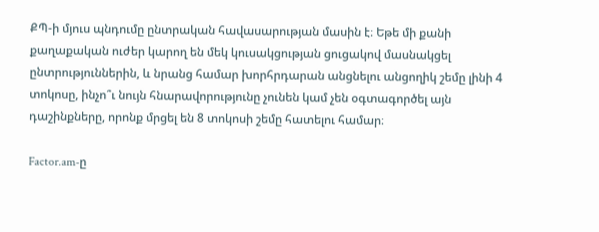ՔՊ-ի մյուս պնդումը ընտրական հավասարության մասին է։ Եթե մի քանի քաղաքական ուժեր կարող են մեկ կուսակցության ցուցակով մասնակցել ընտրություններին, և նրանց համար խորհրդարան անցնելու անցողիկ շեմը լինի 4 տոկոսը, ինչո՞ւ նույն հնարավորությունը չունեն կամ չեն օգտագործել այն դաշինքները, որոնք մրցել են 8 տոկոսի շեմը հատելու համար։

Factor.am-ը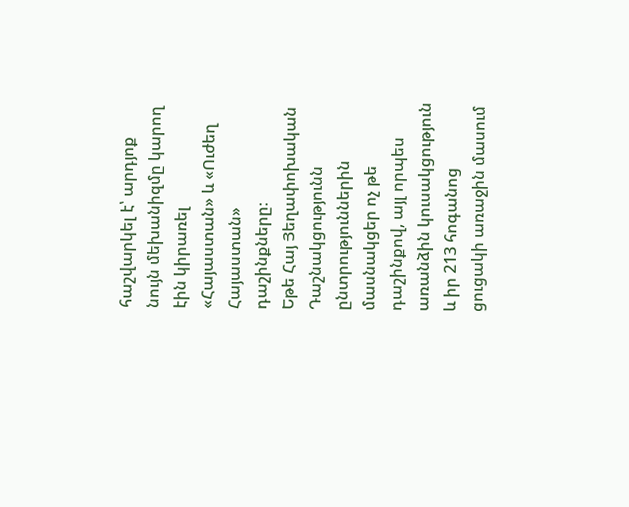հաշվարկել է՝ արդյոք նույն մեխանիզմը կարող էին կիրառել «Հայաստան» և «Ուժեղ Հայաստան» դաշինքները։
Եթե Հայ Յեղափոխական Դաշնակցությունն ընտրություններին մասնակցեր ոչ թե դաշինքով, այլ որպես առանձին կուսակցություն և իր 213 հոգանոց ցուցակի առաջին մասում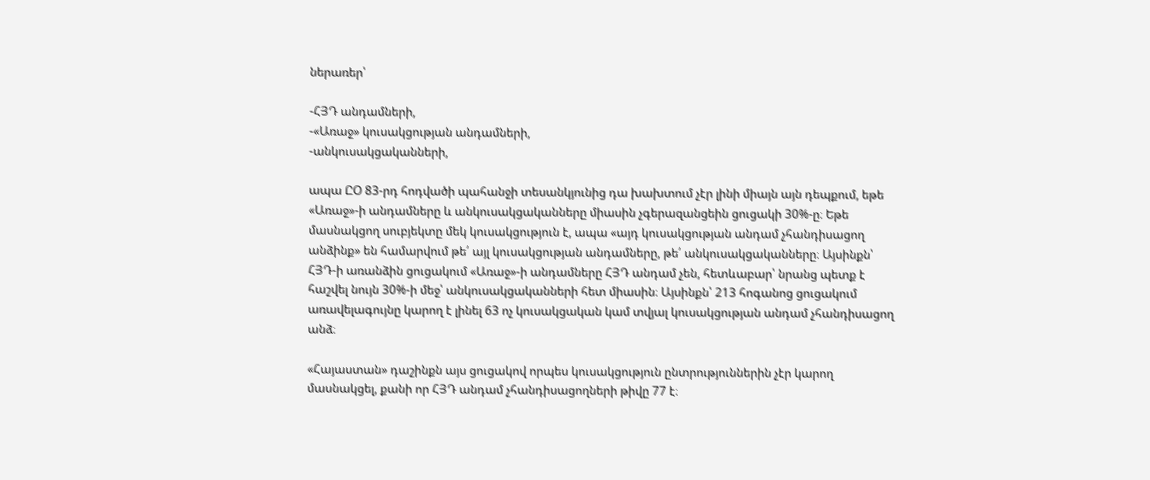ներառեր՝

-ՀՅԴ անդամների,
-«Առաջ» կուսակցության անդամների,
-անկուսակցականների,

ապա ԸՕ 83-րդ հոդվածի պահանջի տեսանկյունից դա խախտում չէր լինի միայն այն դեպքում, եթե «Առաջ»-ի անդամները և անկուսակցականները միասին չգերազանցեին ցուցակի 30%-ը։ Եթե մասնակցող սուբյեկտը մեկ կուսակցություն է, ապա «այդ կուսակցության անդամ չհանդիսացող անձինք» են համարվում թե՛ այլ կուսակցության անդամները, թե՛ անկուսակցականները։ Այսինքն՝ ՀՅԴ-ի առանձին ցուցակում «Առաջ»-ի անդամները ՀՅԴ անդամ չեն, հետևաբար՝ նրանց պետք է հաշվել նույն 30%-ի մեջ՝ անկուսակցականների հետ միասին։ Այսինքն՝ 213 հոգանոց ցուցակում առավելագույնը կարող է լինել 63 ոչ կուսակցական կամ տվյալ կուսակցության անդամ չհանդիսացող անձ։

«Հայաստան» դաշինքն այս ցուցակով որպես կուսակցություն ընտրություններին չէր կարող մասնակցել, քանի որ ՀՅԴ անդամ չհանդիսացողների թիվը 77 է։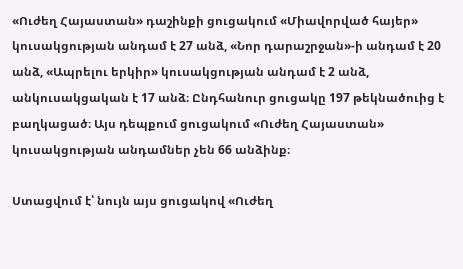«Ուժեղ Հայաստան» դաշինքի ցուցակում «Միավորված հայեր» կուսակցության անդամ է 27 անձ, «Նոր դարաշրջան»-ի անդամ է 20 անձ, «Ապրելու երկիր» կուսակցության անդամ է 2 անձ, անկուսակցական է 17 անձ։ Ընդհանուր ցուցակը 197 թեկնածուից է բաղկացած։ Այս դեպքում ցուցակում «Ուժեղ Հայաստան» կուսակցության անդամներ չեն 66 անձինք։

Ստացվում է՝ նույն այս ցուցակով «Ուժեղ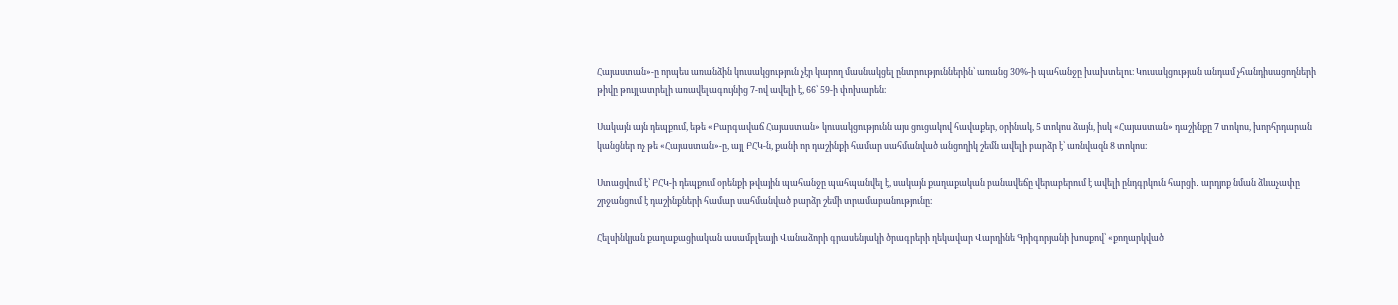Հայաստան»-ը որպես առանձին կուսակցություն չէր կարող մասնակցել ընտրություններին՝ առանց 30%-ի պահանջը խախտելու։ Կուսակցության անդամ չհանդիսացողների թիվը թույլատրելի առավելագույնից 7-ով ավելի է, 66՝ 59-ի փոխարեն։

Սակայն այն դեպքում, եթե «Բարգավաճ Հայաստան» կուսակցությունն այս ցուցակով հավաքեր, օրինակ, 5 տոկոս ձայն, իսկ «Հայաստան» դաշինքը 7 տոկոս, խորհրդարան կանցներ ոչ թե «Հայաստան»-ը, այլ ԲՀԿ-ն, քանի որ դաշինքի համար սահմանված անցողիկ շեմն ավելի բարձր է՝ առնվազն 8 տոկոս։

Ստացվում է՝ ԲՀԿ-ի դեպքում օրենքի թվային պահանջը պահպանվել է, սակայն քաղաքական բանավեճը վերաբերում է ավելի ընդգրկուն հարցի․ արդյոք նման ձևաչափը շրջանցում է դաշինքների համար սահմանված բարձր շեմի տրամաբանությունը։

Հելսինկյան քաղաքացիական ասամբլեայի Վանաձորի գրասենյակի ծրագրերի ղեկավար Վարդինե Գրիգորյանի խոսքով՝ «քողարկված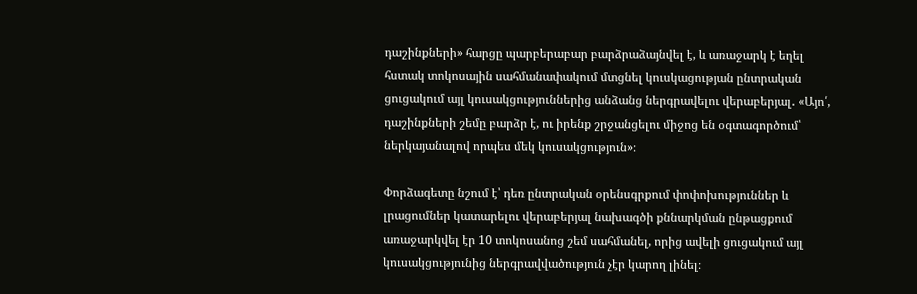դաշինքների» հարցը պարբերաբար բարձրաձայնվել է, և առաջարկ է եղել հստակ տոկոսային սահմանափակում մտցնել կուսկացության ընտրական ցուցակում այլ կուսակցություններից անձանց ներգրավելու վերաբերյալ․ «Այո՛, դաշինքների շեմը բարձր է, ու իրենք շրջանցելու միջոց են օգտագործում՝ ներկայանալով որպես մեկ կուսակցություն»։

Փորձագետը նշում է՝ դեռ ընտրական օրենսգրքում փոփոխություններ և լրացումներ կատարելու վերաբերյալ նախագծի քննարկման ընթացքում առաջարկվել էր 10 տոկոսանոց շեմ սահմանել, որից ավելի ցուցակում այլ կուսակցությունից ներգրավվածություն չէր կարող լինել։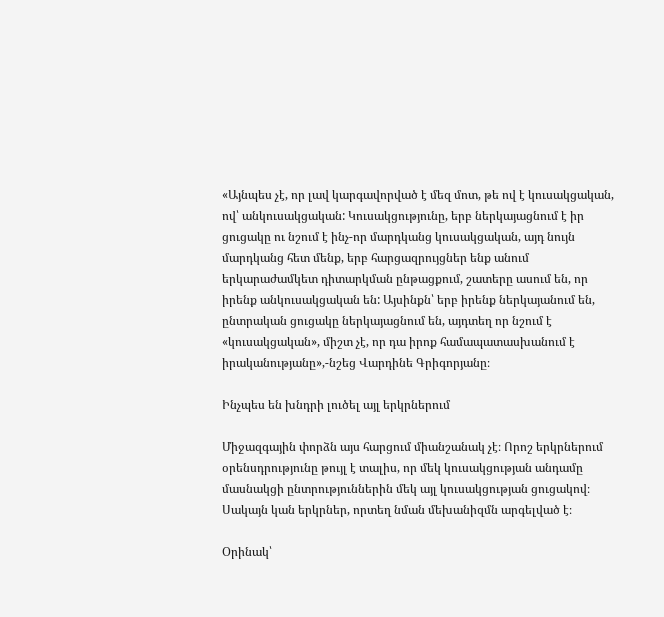«Այնպես չէ, որ լավ կարգավորված է մեզ մոտ, թե ով է կուսակցական, ով՝ անկուսակցական: Կուսակցությունը, երբ ներկայացնում է իր ցուցակը ու նշում է ինչ-որ մարդկանց կուսակցական, այդ նույն մարդկանց հետ մենք, երբ հարցազրույցներ ենք անում երկարաժամկետ դիտարկման ընթացքում, շատերը ասում են, որ իրենք անկուսակցական են: Այսինքն՝ երբ իրենք ներկայանում են, ընտրական ցուցակը ներկայացնում են, այդտեղ որ նշում է «կուսակցական», միշտ չէ, որ դա իրոք համապատասխանում է իրականությանը»,-նշեց Վարդինե Գրիգորյանը։

Ինչպես են խնդրի լուծել այլ երկրներում

Միջազգային փորձն այս հարցում միանշանակ չէ։ Որոշ երկրներում օրենսդրությունը թույլ է տալիս, որ մեկ կուսակցության անդամը մասնակցի ընտրություններին մեկ այլ կուսակցության ցուցակով։ Սակայն կան երկրներ, որտեղ նման մեխանիզմն արգելված է։

Օրինակ՝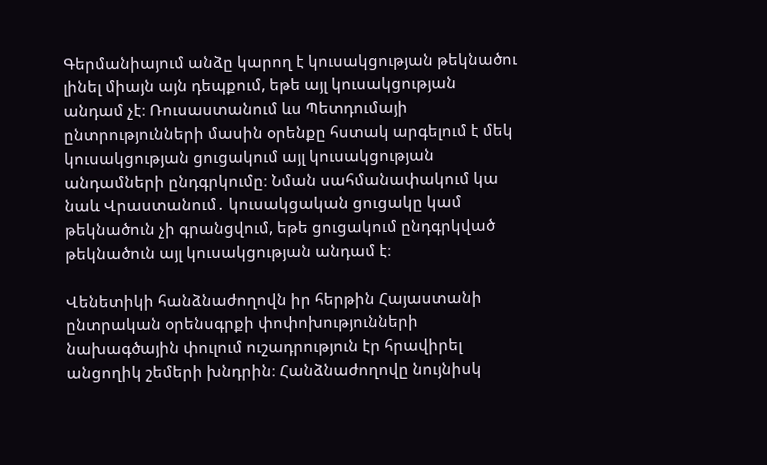Գերմանիայում անձը կարող է կուսակցության թեկնածու լինել միայն այն դեպքում, եթե այլ կուսակցության անդամ չէ։ Ռուսաստանում ևս Պետդումայի ընտրությունների մասին օրենքը հստակ արգելում է մեկ կուսակցության ցուցակում այլ կուսակցության անդամների ընդգրկումը։ Նման սահմանափակում կա նաև Վրաստանում․ կուսակցական ցուցակը կամ թեկնածուն չի գրանցվում, եթե ցուցակում ընդգրկված թեկնածուն այլ կուսակցության անդամ է։

Վենետիկի հանձնաժողովն իր հերթին Հայաստանի ընտրական օրենսգրքի փոփոխությունների նախագծային փուլում ուշադրություն էր հրավիրել անցողիկ շեմերի խնդրին։ Հանձնաժողովը նույնիսկ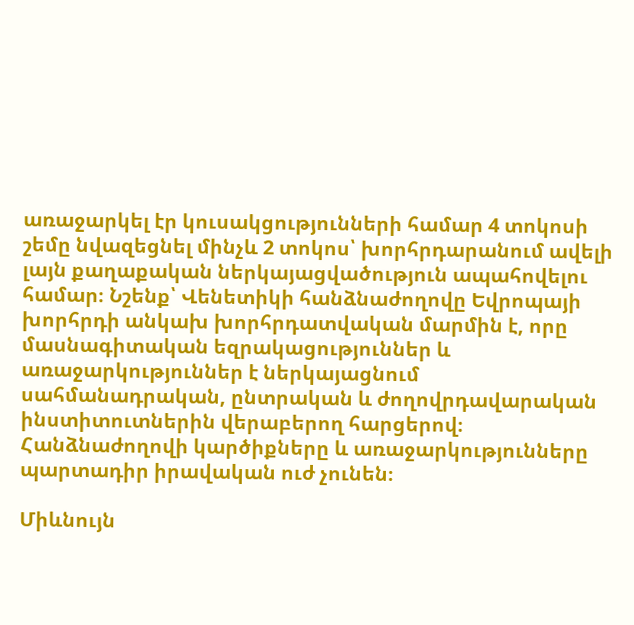առաջարկել էր կուսակցությունների համար 4 տոկոսի շեմը նվազեցնել մինչև 2 տոկոս՝ խորհրդարանում ավելի լայն քաղաքական ներկայացվածություն ապահովելու համար։ Նշենք՝ Վենետիկի հանձնաժողովը Եվրոպայի խորհրդի անկախ խորհրդատվական մարմին է, որը մասնագիտական եզրակացություններ և առաջարկություններ է ներկայացնում սահմանադրական, ընտրական և ժողովրդավարական ինստիտուտներին վերաբերող հարցերով։ Հանձնաժողովի կարծիքները և առաջարկությունները պարտադիր իրավական ուժ չունեն։

Միևնույն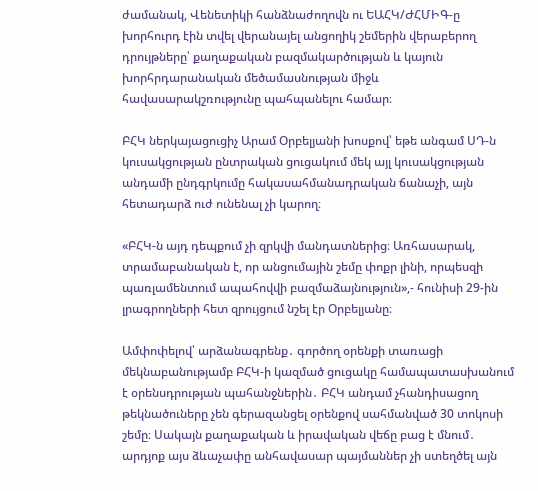ժամանակ, Վենետիկի հանձնաժողովն ու ԵԱՀԿ/ԺՀՄԻԳ-ը խորհուրդ էին տվել վերանայել անցողիկ շեմերին վերաբերող դրույթները՝ քաղաքական բազմակարծության և կայուն խորհրդարանական մեծամասնության միջև հավասարակշռությունը պահպանելու համար։

ԲՀԿ ներկայացուցիչ Արամ Օրբելյանի խոսքով՝ եթե անգամ ՍԴ-ն կուսակցության ընտրական ցուցակում մեկ այլ կուսակցության անդամի ընդգրկումը հակասահմանադրական ճանաչի, այն հետադարձ ուժ ունենալ չի կարող։

«ԲՀԿ-ն այդ դեպքում չի զրկվի մանդատներից։ Առհասարակ, տրամաբանական է, որ անցումային շեմը փոքր լինի, որպեսզի պառլամենտում ապահովվի բազմաձայնություն»,- հունիսի 29-ին լրագրողների հետ զրույցում նշել էր Օրբելյանը։

Ամփոփելով՝ արձանագրենք․ գործող օրենքի տառացի մեկնաբանությամբ ԲՀԿ-ի կազմած ցուցակը համապատասխանում է օրենսդրության պահանջներին․ ԲՀԿ անդամ չհանդիսացող թեկնածուները չեն գերազանցել օրենքով սահմանված 30 տոկոսի շեմը։ Սակայն քաղաքական և իրավական վեճը բաց է մնում․ արդյոք այս ձևաչափը անհավասար պայմաններ չի ստեղծել այն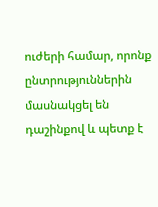ուժերի համար, որոնք ընտրություններին մասնակցել են դաշինքով և պետք է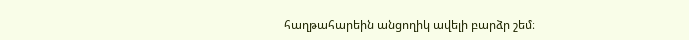հաղթահարեին անցողիկ ավելի բարձր շեմ։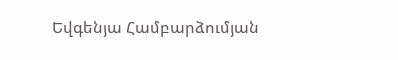Եվգենյա Համբարձումյան